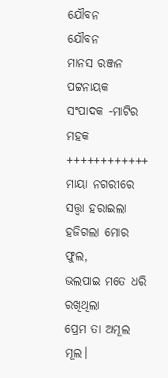ଯୌବନ
ଯୌବନ
ମାନସ ରଞ୍ଜନ ପଟ୍ଟନାୟକ
ସଂପାଦକ -ମାଟିର ମହକ
++++++++++++
ମାୟା ନଗରୀରେ ସତ୍ତ୍ବା ହରାଇଲା
ହଜିଗଲା ମୋର ଫୁଲ,
ଭଲପାଇ ମତେ ଧରି ରଖିଥିଲା
ପ୍ରେମ ତା ଅମୂଲ ମୂଲ।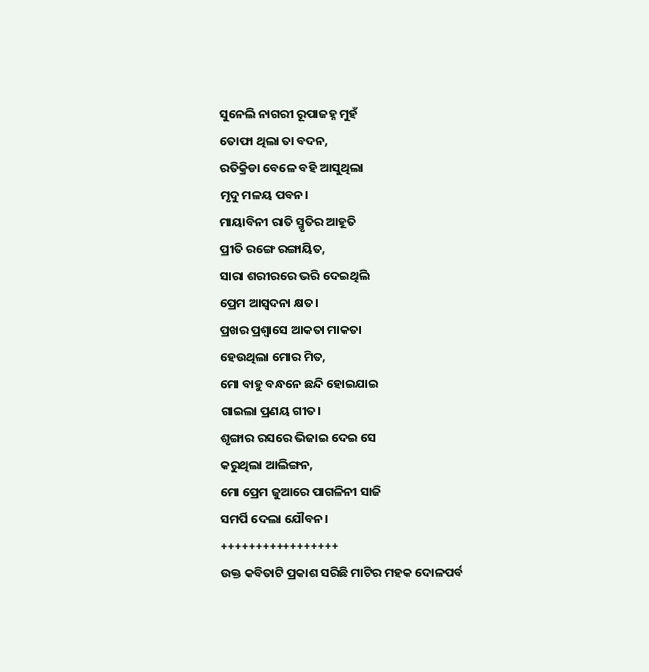ସୁନେଲି ନାଗରୀ ରୂପାଜହ୍ନ ମୁହଁ
ତୋଫା ଥିଲା ତା ବଦନ,
ରତିକ୍ରିଡା ବେଳେ ବହି ଆସୁଥିଲା
ମୃଦୁ ମଳୟ ପବନ।
ମାୟାବିନୀ ରାତି ସ୍ମୃତିର ଆହୂତି
ପ୍ରୀତି ରଙ୍ଗେ ରଙ୍ଗାୟିତ,
ସାରା ଶରୀରରେ ଭରି ଦେଇଥିଲି
ପ୍ରେମ ଆସ୍ବଦନା କ୍ଷତ।
ପ୍ରଖର ପ୍ରଶ୍ବାସେ ଆକତା ମାକତା
ହେଉଥିଲା ମୋର ମିତ,
ମୋ ବାହୁ ବନ୍ଧନେ ଛନ୍ଦି ହୋଇଯାଇ
ଗାଇଲା ପ୍ରଣୟ ଗୀତ।
ଶୃଙ୍ଗାର ରସରେ ଭିଜାଇ ଦେଇ ସେ
କରୁଥିଲା ଆଲିଙ୍ଗନ,
ମୋ ପ୍ରେମ ଜୁଆରେ ପାଗଳିନୀ ସାଜି
ସମର୍ପି ଦେଲା ଯୌବନ।
+++++++++++++++++
ଉକ୍ତ କବିତାଟି ପ୍ରକାଶ ସରିଛି ମାଟିର ମହକ ଦୋଳପର୍ବ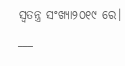ସ୍ବତନ୍ତ୍ର ସଂଖ୍ୟା୨୦୧୯ ରେ।
___